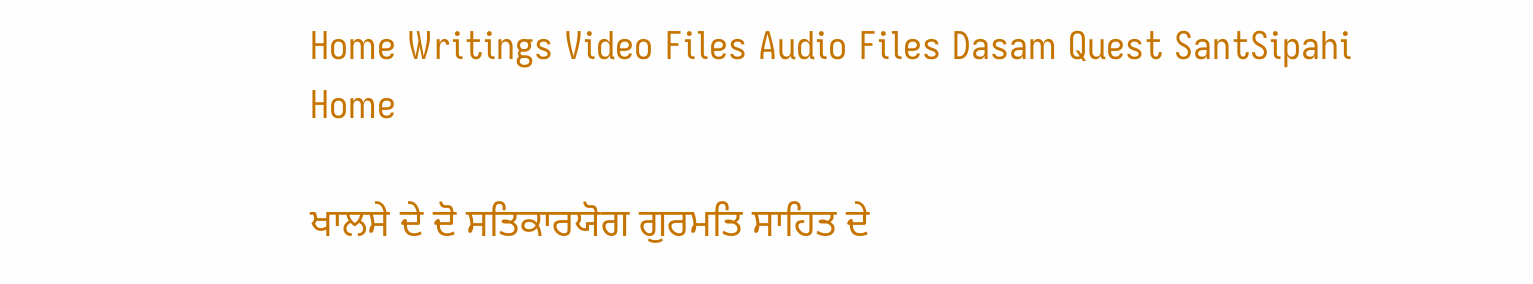Home Writings Video Files Audio Files Dasam Quest SantSipahi Home

ਖਾਲਸੇ ਦੇ ਦੋ ਸਤਿਕਾਰਯੋਗ ਗੁਰਮਤਿ ਸਾਹਿਤ ਦੇ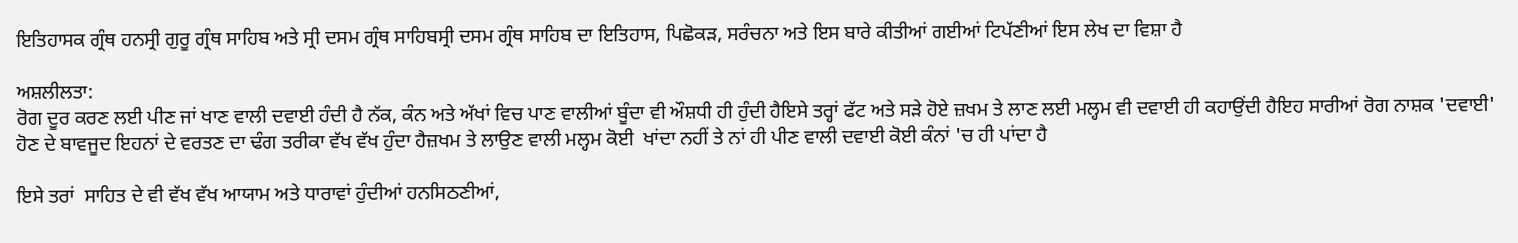ਇਤਿਹਾਸਕ ਗ੍ਰੰਥ ਹਨਸ੍ਰੀ ਗੁਰੂ ਗ੍ਰੰਥ ਸਾਹਿਬ ਅਤੇ ਸ੍ਰੀ ਦਸਮ ਗ੍ਰੰਥ ਸਾਹਿਬਸ੍ਰੀ ਦਸਮ ਗ੍ਰੰਥ ਸਾਹਿਬ ਦਾ ਇਤਿਹਾਸ, ਪਿਛੋਕੜ, ਸਰੰਚਨਾ ਅਤੇ ਇਸ ਬਾਰੇ ਕੀਤੀਆਂ ਗਈਆਂ ਟਿਪੱਣੀਆਂ ਇਸ ਲੇਖ ਦਾ ਵਿਸ਼ਾ ਹੈ

ਅਸ਼ਲੀਲਤਾ:
ਰੋਗ ਦੂਰ ਕਰਣ ਲਈ ਪੀਣ ਜਾਂ ਖਾਣ ਵਾਲੀ ਦਵਾਈ ਹੰਦੀ ਹੈ ਨੱਕ, ਕੰਨ ਅਤੇ ਅੱਖਾਂ ਵਿਚ ਪਾਣ ਵਾਲੀਆਂ ਬੂੰਦਾ ਵੀ ਔਸ਼ਧੀ ਹੀ ਹੁੰਦੀ ਹੈਇਸੇ ਤਰ੍ਹਾਂ ਫੱਟ ਅਤੇ ਸੜੇ ਹੋਏ ਜ਼ਖਮ ਤੇ ਲਾਣ ਲਈ ਮਲ੍ਹਮ ਵੀ ਦਵਾਈ ਹੀ ਕਹਾਉਂਦੀ ਹੈਇਹ ਸਾਰੀਆਂ ਰੋਗ ਨਾਸ਼ਕ 'ਦਵਾਈ' ਹੋਣ ਦੇ ਬਾਵਜੂਦ ਇਹਨਾਂ ਦੇ ਵਰਤਣ ਦਾ ਢੰਗ ਤਰੀਕਾ ਵੱਖ ਵੱਖ ਹੁੰਦਾ ਹੈਜ਼ਖਮ ਤੇ ਲਾਉਣ ਵਾਲੀ ਮਲ੍ਹਮ ਕੋਈ  ਖਾਂਦਾ ਨਹੀਂ ਤੇ ਨਾਂ ਹੀ ਪੀਣ ਵਾਲੀ ਦਵਾਈ ਕੋਈ ਕੰਨਾਂ 'ਚ ਹੀ ਪਾਂਦਾ ਹੈ

ਇਸੇ ਤਰਾਂ  ਸਾਹਿਤ ਦੇ ਵੀ ਵੱਖ ਵੱਖ ਆਯਾਮ ਅਤੇ ਧਾਰਾਵਾਂ ਹੁੰਦੀਆਂ ਹਨਸਿਠਣੀਆਂ,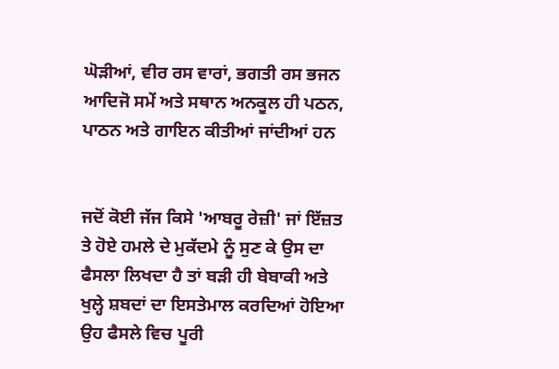ਘੋੜੀਆਂ, ਵੀਰ ਰਸ ਵਾਰਾਂ, ਭਗਤੀ ਰਸ ਭਜਨ ਆਦਿਜੋ ਸਮੇਂ ਅਤੇ ਸਥਾਨ ਅਨਕੂਲ ਹੀ ਪਠਨ, ਪਾਠਨ ਅਤੇ ਗਾਇਨ ਕੀਤੀਆਂ ਜਾਂਦੀਆਂ ਹਨ


ਜਦੋਂ ਕੋਈ ਜੱਜ ਕਿਸੇ 'ਆਬਰੂ ਰੇਜ਼ੀ' ਜਾਂ ਇੱਜ਼ਤ ਤੇ ਹੋਏ ਹਮਲੇ ਦੇ ਮੁਕੱਦਮੇ ਨੂੰ ਸੁਣ ਕੇ ਉਸ ਦਾ ਫੈਸਲਾ ਲਿਖਦਾ ਹੈ ਤਾਂ ਬੜੀ ਹੀ ਬੇਬਾਕੀ ਅਤੇ ਖੁਲ੍ਹੇ ਸ਼ਬਦਾਂ ਦਾ ਇਸਤੇਮਾਲ ਕਰਦਿਆਂ ਹੋਇਆ ਉਹ ਫੈਸਲੇ ਵਿਚ ਪੂਰੀ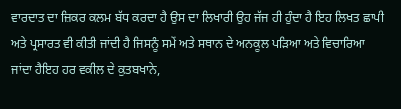ਵਾਰਦਾਤ ਦਾ ਜ਼ਿਕਰ ਕਲਮ ਬੱਧ ਕਰਦਾ ਹੈ ਉਸ ਦਾ ਲਿਖਾਰੀ ਉਹ ਜੱਜ ਹੀ ਹੁੰਦਾ ਹੈ ਇਹ ਲਿਖਤ ਛਾਪੀ ਅਤੇ ਪ੍ਰਸਾਰਤ ਵੀ ਕੀਤੀ ਜਾਂਦੀ ਹੈ ਜਿਸਨੂੰ ਸਮੇਂ ਅਤੇ ਸਥਾਨ ਦੇ ਅਨਕੂਲ ਪੜਿਆ ਅਤੇ ਵਿਚਾਰਿਆ ਜਾਂਦਾ ਹੈਇਹ ਹਰ ਵਕੀਲ ਦੇ ਕੁਤਬਖਾਨੇ,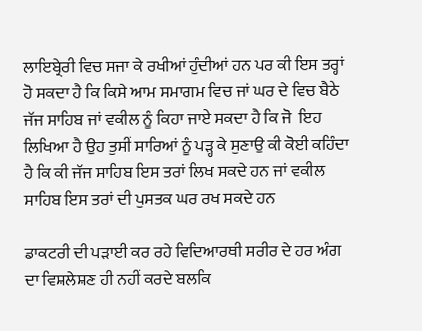ਲਾਇਬ੍ਰੇਰੀ ਵਿਚ ਸਜਾ ਕੇ ਰਖੀਆਂ ਹੁੰਦੀਆਂ ਹਨ ਪਰ ਕੀ ਇਸ ਤਰ੍ਹਾਂ ਹੋ ਸਕਦਾ ਹੈ ਕਿ ਕਿਸੇ ਆਮ ਸਮਾਗਮ ਵਿਚ ਜਾਂ ਘਰ ਦੇ ਵਿਚ ਬੈਠੇ ਜੱਜ ਸਾਹਿਬ ਜਾਂ ਵਕੀਲ ਨੂੰ ਕਿਹਾ ਜਾਏ ਸਕਦਾ ਹੈ ਕਿ ਜੋ  ਇਹ ਲਿਖਿਆ ਹੈ ਉਹ ਤੁਸੀਂ ਸਾਰਿਆਂ ਨੂੰ ਪੜ੍ਹ ਕੇ ਸੁਣਾਉ ਕੀ ਕੋਈ ਕਹਿੰਦਾ ਹੈ ਕਿ ਕੀ ਜੱਜ ਸਾਹਿਬ ਇਸ ਤਰਾਂ ਲਿਖ ਸਕਦੇ ਹਨ ਜਾਂ ਵਕੀਲ ਸਾਹਿਬ ਇਸ ਤਰਾਂ ਦੀ ਪੁਸਤਕ ਘਰ ਰਖ ਸਕਦੇ ਹਨ

ਡਾਕਟਰੀ ਦੀ ਪੜਾਈ ਕਰ ਰਹੇ ਵਿਦਿਆਰਥੀ ਸਰੀਰ ਦੇ ਹਰ ਅੰਗ ਦਾ ਵਿਸ਼ਲੇਸ਼ਣ ਹੀ ਨਹੀਂ ਕਰਦੇ ਬਲਕਿ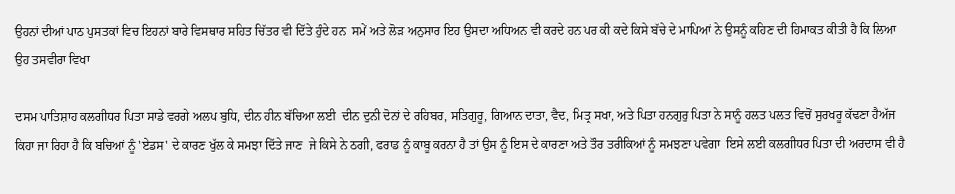ਉਹਨਾਂ ਦੀਆਂ ਪਾਠ ਪੁਸਤਕਾਂ ਵਿਚ ਇਹਨਾਂ ਬਾਰੇ ਵਿਸਥਾਰ ਸਹਿਤ ਚਿੱਤਰ ਵੀ ਦਿੱਤੇ ਹੁੰਦੇ ਹਨ  ਸਮੇਂ ਅਤੇ ਲੋੜ ਅਨੁਸਾਰ ਇਹ ਉਸਦਾ ਅਧਿਅਨ ਵੀ ਕਰਦੇ ਹਨ ਪਰ ਕੀ ਕਦੇ ਕਿਸੇ ਬੱਚੇ ਦੇ ਮਾਪਿਆਂ ਨੇ ਉਸਨੂੰ ਕਹਿਣ ਦੀ ਹਿਮਾਕਤ ਕੀਤੀ ਹੈ ਕਿ ਲਿਆ ਉਹ ਤਸਵੀਰਾ ਵਿਖਾ

ਦਸਮ ਪਾਤਿਸ਼ਾਹ ਕਲਗੀਧਰ ਪਿਤਾ ਸਾਡੇ ਵਰਗੇ ਅਲਪ ਬੁਧਿ, ਦੀਨ ਹੀਨ ਬੱਚਿਆ ਲਈ  ਦੀਨ ਦੁਨੀ ਦੋਨਾਂ ਦੇ ਰਹਿਬਰ, ਸਤਿਗੁਰੂ, ਗਿਆਨ ਦਾਤਾ, ਵੈਦ, ਮਿਤ੍ਰ ਸਖਾ, ਅਤੇ ਪਿਤਾ ਹਨਗੁਰੁ ਪਿਤਾ ਨੇ ਸਾਨੂੰ ਹਲਤ ਪਲਤ ਵਿਚੋਂ ਸੁਰਖਰੂ ਕੱਢਣਾ ਹੈਅੱਜ ਕਿਹਾ ਜਾ ਰਿਹਾ ਹੈ ਕਿ ਬਚਿਆਂ ਨੂੰ 'ਏਡਸ' ਦੇ ਕਾਰਣ ਖੁੱਲ ਕੇ ਸਮਝਾ ਦਿੱਤੇ ਜਾਣ  ਜੇ ਕਿਸੇ ਨੇ ਠਗੀ, ਫਰਾਡ ਨੂੰ ਕਾਬੂ ਕਰਨਾ ਹੈ ਤਾਂ ਉਸ ਨੂੰ ਇਸ ਦੇ ਕਾਰਣਾ ਅਤੇ ਤੌਰ ਤਰੀਕਿਆਂ ਨੂੰ ਸਮਝਣਾ ਪਵੇਗਾ  ਇਸੇ ਲਈ ਕਲਗੀਧਰ ਪਿਤਾ ਦੀ ਅਰਦਾਸ ਵੀ ਹੈ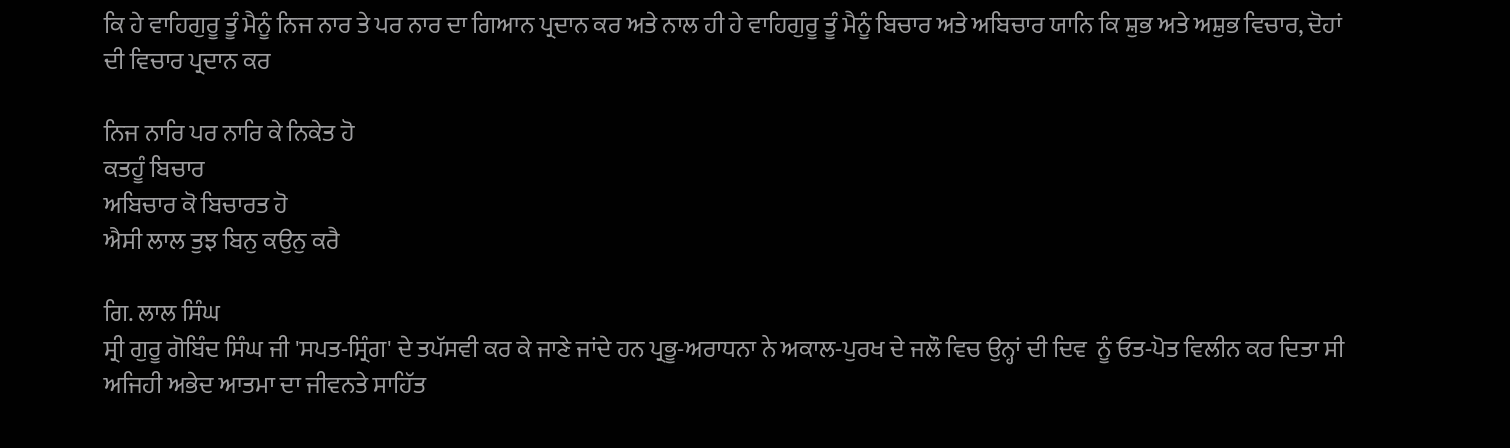ਕਿ ਹੇ ਵਾਹਿਗੁਰੂ ਤੂੰ ਮੈਨੂੰ ਨਿਜ ਨਾਰ ਤੇ ਪਰ ਨਾਰ ਦਾ ਗਿਆਨ ਪ੍ਰਦਾਨ ਕਰ ਅਤੇ ਨਾਲ ਹੀ ਹੇ ਵਾਹਿਗੁਰੂ ਤੂੰ ਮੈਨੂੰ ਬਿਚਾਰ ਅਤੇ ਅਬਿਚਾਰ ਯਾਨਿ ਕਿ ਸ਼ੁਭ ਅਤੇ ਅਸ਼ੁਭ ਵਿਚਾਰ, ਦੋਹਾਂ ਦੀ ਵਿਚਾਰ ਪ੍ਰਦਾਨ ਕਰ

ਨਿਜ ਨਾਰਿ ਪਰ ਨਾਰਿ ਕੇ ਨਿਕੇਤ ਹੋ
ਕਤਹੂੰ ਬਿਚਾਰ
ਅਬਿਚਾਰ ਕੋ ਬਿਚਾਰਤ ਹੋ
ਐਸੀ ਲਾਲ ਤੁਝ ਬਿਨੁ ਕਉਨੁ ਕਰੈ

ਗਿ. ਲਾਲ ਸਿੰਘ
ਸ੍ਰੀ ਗੁਰੂ ਗੋਬਿੰਦ ਸਿੰਘ ਜੀ 'ਸਪਤ-ਸ੍ਰਿੰਗ' ਦੇ ਤਪੱਸਵੀ ਕਰ ਕੇ ਜਾਣੇ ਜਾਂਦੇ ਹਨ ਪ੍ਰਭੂ-ਅਰਾਧਨਾ ਨੇ ਅਕਾਲ-ਪੁਰਖ ਦੇ ਜਲੌ ਵਿਚ ਉਨ੍ਹਾਂ ਦੀ ਦਿਵ  ਨੂੰ ਓਤ-ਪੋਤ ਵਿਲੀਨ ਕਰ ਦਿਤਾ ਸੀ ਅਜਿਹੀ ਅਭੇਦ ਆਤਮਾ ਦਾ ਜੀਵਨਤੇ ਸਾਹਿੱਤ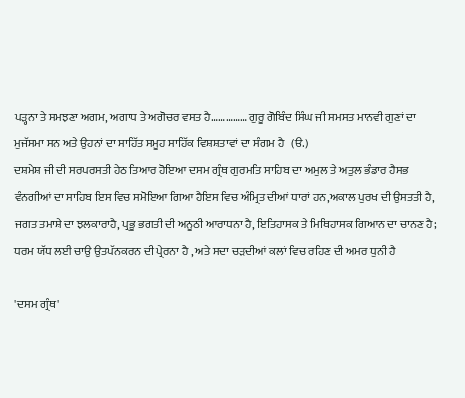ਪੜ੍ਹਨਾ ਤੇ ਸਮਝਣਾ ਅਗਮ, ਅਗਾਧ ਤੇ ਅਗੋਚਰ ਵਸਤ ਹੈ…………… ਗੁਰੂ ਗੋਬਿੰਦ ਸਿੰਘ ਜੀ ਸਮਸਤ ਮਾਨਵੀ ਗੁਣਾਂ ਦਾ ਮੁਜੱਸਮਾ ਸਨ ਅਤੇ ਉਹਨਾਂ ਦਾ ਸਾਹਿੱਤ ਸਮੂਹ ਸਾਹਿੱਕ ਵਿਸ਼ਸ਼ਤਾਵਾਂ ਦਾ ਸੰਗਮ ਹੈ   (ੳ.)
ਦਸ਼ਮੇਸ਼ ਜੀ ਦੀ ਸਰਪਰਸਤੀ ਹੇਠ ਤਿਆਰ ਹੋਇਆ ਦਸਮ ਗ੍ਰੰਥ ਗੁਰਮਤਿ ਸਾਹਿਬ ਦਾ ਅਮੁਲ ਤੇ ਅਤੁਲ ਭੰਡਾਰ ਹੈਸਭ ਵੰਨਗੀਆਂ ਦਾ ਸਾਹਿਬ ਇਸ ਵਿਚ ਸਮੋਇਆ ਗਿਆ ਹੈਇਸ ਵਿਚ ਅੰਮ੍ਰਿਤ ਦੀਆਂ ਧਾਰਾਂ ਹਨ,ਅਕਾਲ ਪੁਰਖ ਦੀ ਉਸਤਤੀ ਹੈ, ਜਗਤ ਤਮਾਸ਼ੇ ਦਾ ਝਲਕਾਰਾਹੈ, ਪ੍ਰਭੂ ਭਗਤੀ ਦੀ ਅਨੂਠੀ ਆਰਾਧਨਾ ਹੈ, ਇਤਿਹਾਸਕ ਤੇ ਮਿਥਿਹਾਸਕ ਗਿਆਨ ਦਾ ਚਾਨਣ ਹੈ; ਧਰਮ ਯੱਧ ਲਈ ਚਾਉ ਉਤਪੱਨਕਰਨ ਦੀ ਪ੍ਰੇਰਨਾ ਹੈ , ਅਤੇ ਸਦਾ ਚੜਦੀਆਂ ਕਲਾਂ ਵਿਚ ਰਹਿਣ ਦੀ ਅਮਰ ਧੁਨੀ ਹੈ

'ਦਸਮ ਗ੍ਰੰਥ'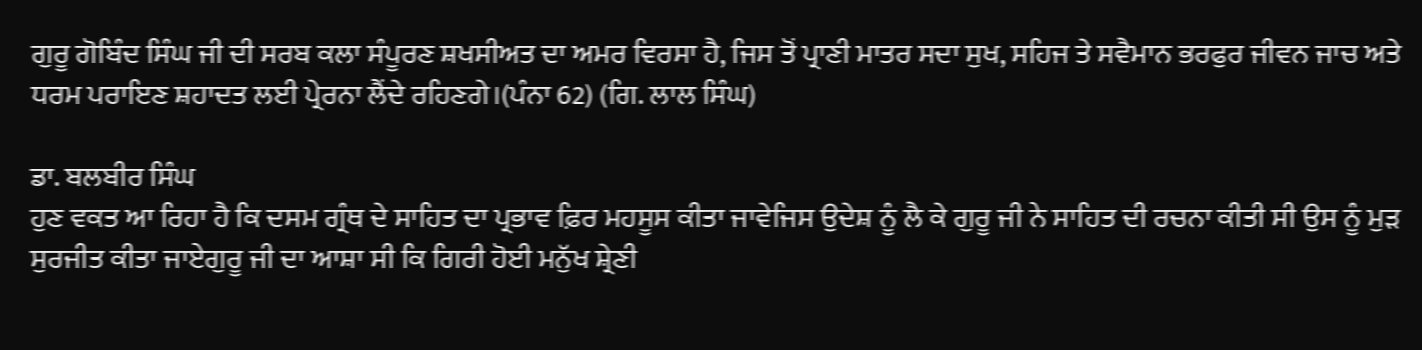ਗੁਰੂ ਗੋਬਿੰਦ ਸਿੰਘ ਜੀ ਦੀ ਸਰਬ ਕਲਾ ਸੰਪੂਰਣ ਸ਼ਖਸੀਅਤ ਦਾ ਅਮਰ ਵਿਰਸਾ ਹੈ, ਜਿਸ ਤੋਂ ਪ੍ਰਾਣੀ ਮਾਤਰ ਸਦਾ ਸੁਖ, ਸਹਿਜ ਤੇ ਸਵੈਮਾਨ ਭਰਫੁਰ ਜੀਵਨ ਜਾਚ ਅਤੇ ਧਰਮ ਪਰਾਇਣ ਸ਼ਹਾਦਤ ਲਈ ਪ੍ਰੇਰਨਾ ਲੈਂਦੇ ਰਹਿਣਗੇ।(ਪੰਨਾ 62) (ਗਿ. ਲਾਲ ਸਿੰਘ)

ਡਾ. ਬਲਬੀਰ ਸਿੰਘ
ਹੁਣ ਵਕਤ ਆ ਰਿਹਾ ਹੈ ਕਿ ਦਸਮ ਗ੍ਰੰਥ ਦੇ ਸਾਹਿਤ ਦਾ ਪ੍ਰਭਾਵ ਫ਼ਿਰ ਮਹਸੂਸ ਕੀਤਾ ਜਾਵੇਜਿਸ ਉਦੇਸ਼ ਨੂੰ ਲੈ ਕੇ ਗੁਰੂ ਜੀ ਨੇ ਸਾਹਿਤ ਦੀ ਰਚਨਾ ਕੀਤੀ ਸੀ ਉਸ ਨੂੰ ਮੁੜ ਸੁਰਜੀਤ ਕੀਤਾ ਜਾਏਗੁਰੂ ਜੀ ਦਾ ਆਸ਼ਾ ਸੀ ਕਿ ਗਿਰੀ ਹੋਈ ਮਨੁੱਖ ਸ਼੍ਰੇਣੀ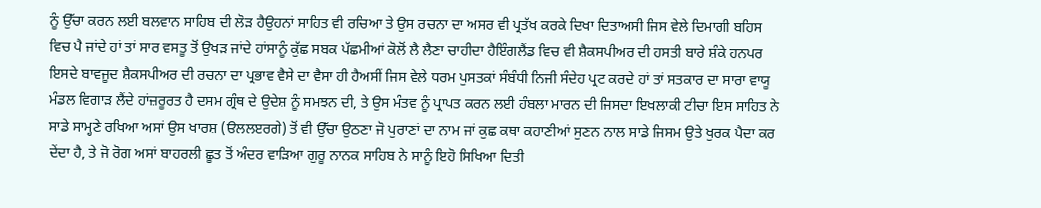ਨੂੰ ਉੱਚਾ ਕਰਨ ਲਈ ਬਲਵਾਨ ਸਾਹਿਬ ਦੀ ਲੋੜ ਹੈਉਹਨਾਂ ਸਾਹਿਤ ਵੀ ਰਚਿਆ ਤੇ ਉਸ ਰਚਨਾ ਦਾ ਅਸਰ ਵੀ ਪ੍ਰਤੱਖ ਕਰਕੇ ਦਿਖਾ ਦਿਤਾਅਸੀ ਜਿਸ ਵੇਲੇ ਦਿਮਾਗੀ ਬਹਿਸ ਵਿਚ ਪੈ ਜਾਂਦੇ ਹਾਂ ਤਾਂ ਸਾਰ ਵਸਤੂ ਤੋਂ ਉਖੜ ਜਾਂਦੇ ਹਾਂਸਾਨੂੰ ਕੁੱਛ ਸਬਕ ਪੱਛਮੀਆਂ ਕੋਲੋਂ ਲੈ ਲੈਣਾ ਚਾਹੀਦਾ ਹੈਇੰਗਲੈਂਡ ਵਿਚ ਵੀ ਸ਼ੈਕਸਪੀਅਰ ਦੀ ਹਸਤੀ ਬਾਰੇ ਸ਼ੰਕੇ ਹਨਪਰ ਇਸਦੇ ਬਾਵਜੂਦ ਸ਼ੈਕਸਪੀਅਰ ਦੀ ਰਚਨਾ ਦਾ ਪ੍ਰਭਾਵ ਵੈਸੇ ਦਾ ਵੈਸਾ ਹੀ ਹੈਅਸੀਂ ਜਿਸ ਵੇਲੇ ਧਰਮ ਪੁਸਤਕਾਂ ਸੰਬੰਧੀ ਨਿਜੀ ਸੰਦੇਹ ਪ੍ਰਟ ਕਰਦੇ ਹਾਂ ਤਾਂ ਸਤਕਾਰ ਦਾ ਸਾਰਾ ਵਾਯੂ ਮੰਡਲ ਵਿਗਾੜ ਲੈਂਦੇ ਹਾਂਜ਼ਰੂਰਤ ਹੈ ਦਸਮ ਗ੍ਰੰਥ ਦੇ ਉਦੇਸ਼ ਨੂੰ ਸਮਝਨ ਦੀ, ਤੇ ਉਸ ਮੰਤਵ ਨੂੰ ਪ੍ਰਾਪਤ ਕਰਨ ਲਈ ਹੰਬਲਾ ਮਾਰਨ ਦੀ ਜਿਸਦਾ ਇਖਲਾਕੀ ਟੀਚਾ ਇਸ ਸਾਹਿਤ ਨੇ ਸਾਡੇ ਸਾਮ੍ਹਣੇ ਰਖਿਆ ਅਸਾਂ ਉਸ ਖਾਰਸ਼ (ੳਲਲੲਰਗੇ) ਤੋਂ ਵੀ ਉੱਚਾ ਉਠਣਾ ਜੋ ਪੁਰਾਣਾਂ ਦਾ ਨਾਮ ਜਾਂ ਕੁਛ ਕਥਾ ਕਹਾਣੀਆਂ ਸੁਣਨ ਨਾਲ ਸਾਡੇ ਜਿਸਮ ਉਤੇ ਖੁਰਕ ਪੈਦਾ ਕਰ ਦੇਂਦਾ ਹੈ, ਤੇ ਜੋ ਰੋਗ ਅਸਾਂ ਬਾਹਰਲੀ ਛੂਤ ਤੋਂ ਅੰਦਰ ਵਾੜਿਆ ਗੁਰੂ ਨਾਨਕ ਸਾਹਿਬ ਨੇ ਸਾਨੂੰ ਇਹੋ ਸਿਖਿਆ ਦਿਤੀ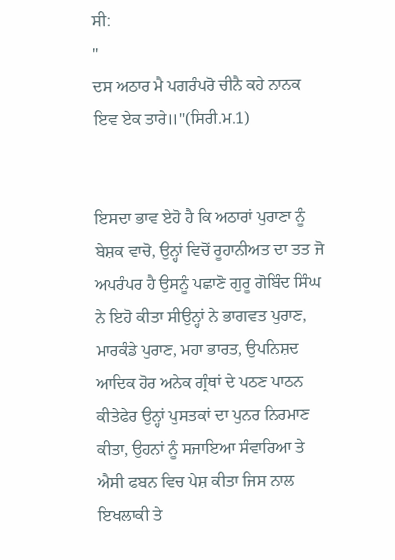ਸੀ:
"
ਦਸ ਅਠਾਰ ਮੈ ਪਗਰੰਪਰੋ ਚੀਨੈ ਕਹੇ ਨਾਨਕ ਇਵ ਏਕ ਤਾਰੇ॥"(ਸਿਰੀ.ਮ.1)


ਇਸਦਾ ਭਾਵ ਏਹੋ ਹੈ ਕਿ ਅਠਾਰਾਂ ਪੁਰਾਣਾ ਨੂੰ ਬੇਸ਼ਕ ਵਾਚੋ, ਉਨ੍ਹਾਂ ਵਿਚੋਂ ਰੂਹਾਨੀਅਤ ਦਾ ਤਤ ਜੋ ਅਪਰੰਪਰ ਹੈ ਉਸਨੂੰ ਪਛਾਣੋ ਗੁਰੂ ਗੋਬਿੰਦ ਸਿੰਘ ਨੇ ਇਹੋ ਕੀਤਾ ਸੀਉਨ੍ਹਾਂ ਨੇ ਭਾਗਵਤ ਪੁਰਾਣ, ਮਾਰਕੰਡੇ ਪੁਰਾਣ, ਮਹਾ ਭਾਰਤ, ਉਪਨਿਸ਼ਦ ਆਦਿਕ ਹੋਰ ਅਨੇਕ ਗ੍ਰੰਥਾਂ ਦੇ ਪਠਣ ਪਾਠਨ ਕੀਤੇਫੇਰ ਉਨ੍ਹਾਂ ਪੁਸਤਕਾਂ ਦਾ ਪੁਨਰ ਨਿਰਮਾਣ ਕੀਤਾ, ਉਹਨਾਂ ਨੂੰ ਸਜਾਇਆ ਸੰਵਾਰਿਆ ਤੇ ਐਸੀ ਫਬਨ ਵਿਚ ਪੇਸ਼ ਕੀਤਾ ਜਿਸ ਨਾਲ ਇਖਲਾਕੀ ਤੇ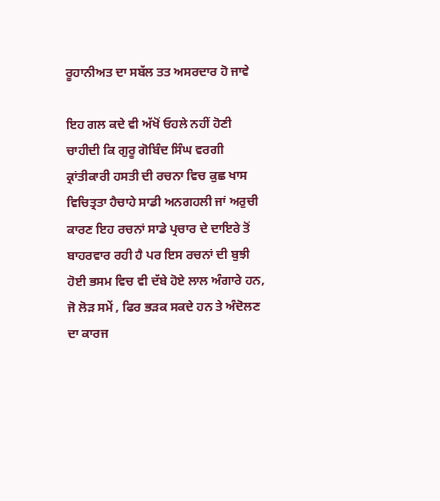ਰੂਹਾਨੀਅਤ ਦਾ ਸਬੱਲ ਤਤ ਅਸਰਦਾਰ ਹੋ ਜਾਵੇ

ਇਹ ਗਲ ਕਦੇ ਵੀ ਅੱਖੋਂ ਓਹਲੇ ਨਹੀਂ ਹੋਣੀ ਚਾਹੀਦੀ ਕਿ ਗੁਰੂ ਗੋਬਿੰਦ ਸਿੰਘ ਵਰਗੀ ਕ੍ਰਾਂਤੀਕਾਰੀ ਹਸਤੀ ਦੀ ਰਚਨਾ ਵਿਚ ਕੁਛ ਖਾਸ ਵਿਚਿਤ੍ਰਤਾ ਹੈਚਾਹੇ ਸਾਡੀ ਅਨਗਹਲੀ ਜਾਂ ਅਰੁਚੀ ਕਾਰਣ ਇਹ ਰਚਨਾਂ ਸਾਡੇ ਪ੍ਰਚਾਰ ਦੇ ਦਾਇਰੇ ਤੋਂ ਬਾਹਰਵਾਰ ਰਹੀ ਹੈ ਪਰ ਇਸ ਰਚਨਾਂ ਦੀ ਬੁਝੀ ਹੋਈ ਭਸਮ ਵਿਚ ਵੀ ਦੱਬੇ ਹੋਏ ਲਾਲ ਅੰਗਾਰੇ ਹਨ, ਜੋ ਲੋੜ ਸਮੇਂ , ਫਿਰ ਭੜਕ ਸਕਦੇ ਹਨ ਤੇ ਅੰਦੋਲਣ ਦਾ ਕਾਰਜ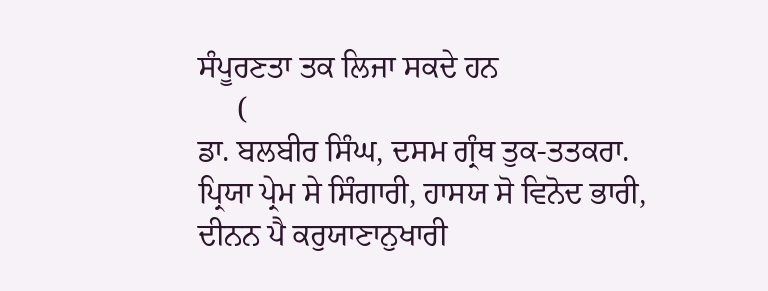ਸੰਪੂਰਣਤਾ ਤਕ ਲਿਜਾ ਸਕਦੇ ਹਨ
     (
ਡਾ. ਬਲਬੀਰ ਸਿੰਘ, ਦਸਮ ਗ੍ਰੰਥ ਤੁਕ-ਤਤਕਰਾ.
ਪ੍ਰਿਯਾ ਪ੍ਰੇਮ ਸੇ ਸਿੰਗਾਰੀ, ਹਾਸਯ ਸੋ ਵਿਨੋਦ ਭਾਰੀ,
ਦੀਨਨ ਪੈ ਕਰੁਯਾਣਾਨੁਖਾਰੀ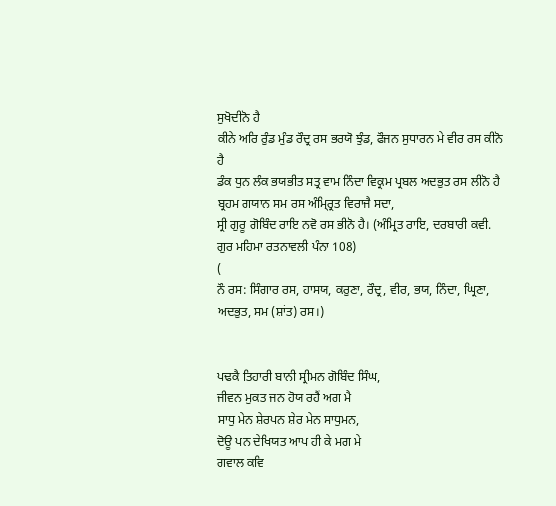ਸੁਖੋਦੀਨੋ ਹੈ
ਕੀਨੇ ਅਰਿ ਰੁੰਡ ਮੁੰਡ ਰੌਦ੍ਰ ਰਸ ਭਰਯੋ ਝੁੰਡ, ਫੌਜਨ ਸੁਧਾਰਨ ਮੇ ਵੀਰ ਰਸ ਕੀਨੋ ਹੈ
ਡੰਕ ਧੁਨ ਲੰਕ ਭਯਭੀਤ ਸਤ੍ਰ ਵਾਮ ਨਿੰਦਾ ਵਿਕ੍ਰਮ ਪ੍ਰਬਲ ਅਦਭੁਤ ਰਸ ਲੀਨੋ ਹੈ
ਬ੍ਰਹਮ ਗਯਾਨ ਸਮ ਰਸ ਅੰਮ੍ਰ੍ਰਿਤ ਵਿਰਾਜੈ ਸਦਾ,
ਸ੍ਰੀ ਗੁਰੂ ਗੋਬਿੰਦ ਰਾਇ ਨਵੋ ਰਸ ਭੀਨੋ ਹੈ। (ਅੰਮ੍ਰਿਤ ਰਾਇ, ਦਰਬਾਰੀ ਕਵੀ. ਗੁਰ ਮਹਿਮਾ ਰਤਨਾਵਲੀ ਪੰਨਾ 108)
(
ਨੌ ਰਸ: ਸਿੰਗਾਰ ਰਸ, ਹਾਸਯ, ਕਰੁਣਾ, ਰੌਦ੍ਰ, ਵੀਰ, ਭਯ, ਨਿੰਦਾ, ਘ੍ਰਿਣਾ, ਅਦਭੁਤ, ਸਮ (ਸ਼ਾਂਤ) ਰਸ।)


ਪਢਕੈ ਤਿਹਾਰੀ ਬਾਨੀ ਸ੍ਰੀਮਨ ਗੋਬਿੰਦ ਸਿੰਘ,
ਜੀਵਨ ਮੁਕਤ ਜਨ ਹੋਯ ਰਹੈਂ ਅਗ ਮੈ
ਸਾਧੁ ਮੇਨ ਸ਼ੇਰਪਨ ਸ਼ੇਰ ਮੇਨ ਸਾਧੁਮਨ,
ਦੋਊ ਪਨ ਦੇਖਿਯਤ ਆਪ ਹੀ ਕੇ ਮਗ ਮੇ
ਗਵਾਲ ਕਵਿ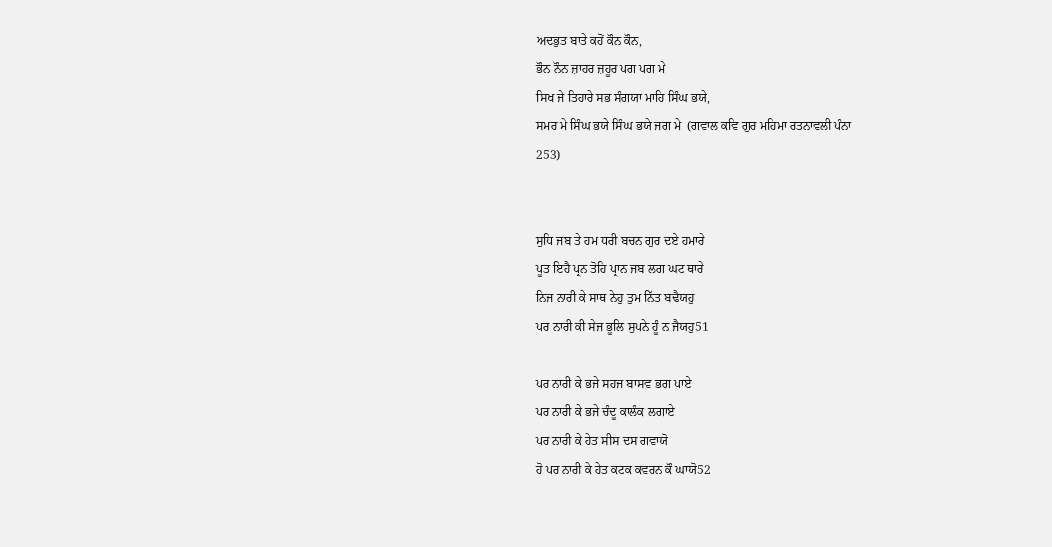ਅਦਭੁਤ ਬਾਤੇ ਕਹੋਂ ਕੌਨ ਕੌਨ,
ਭੌਨ ਨੌਨ ਜ਼ਾਹਰ ਜ਼ਹੂਰ ਪਗ ਪਗ ਮੇ
ਸਿਖ ਜੇ ਤਿਹਾਰੇ ਸਭ ਸੰਗਯਾ ਮਾਹਿ ਸਿੰਘ ਭਯੇ,
ਸਮਰ ਮੇ ਸਿੰਘ ਭਯੇ ਸਿੰਘ ਭਯੇ ਜਗ ਮੇ  (ਗਵਾਲ ਕਵਿ ਗੁਰ ਮਹਿਮਾ ਰਤਨਾਵਲੀ ਪੰਨਾ
253)


ਸੁਧਿ ਜਬ ਤੇ ਹਮ ਧਰੀ ਬਚਨ ਗੁਰ ਦਏ ਹਮਾਰੇ
ਪੂਤ ਇਹੈ ਪ੍ਰਨ ਤੋਹਿ ਪ੍ਰਾਨ ਜਬ ਲਗ ਘਟ ਥਾਰੇ
ਨਿਜ ਨਾਰੀ ਕੇ ਸਾਥ ਨੇਹੁ ਤੁਮ ਨਿੱਤ ਬਢੈਯਹੁ
ਪਰ ਨਾਰੀ ਕੀ ਸੇਜ ਭੂਲਿ ਸੁਪਨੇ ਹੂੰ ਨ ਜੈਯਹੁ51

ਪਰ ਨਾਰੀ ਕੇ ਭਜੇ ਸਹਜ ਬਾਸਵ ਭਗ ਪਾਏ
ਪਰ ਨਾਰੀ ਕੇ ਭਜੇ ਚੰਦੂ ਕਾਲੰਕ ਲਗਾਏ
ਪਰ ਨਾਰੀ ਕੇ ਹੇਤ ਸੀਸ ਦਸ ਗਵਾਯੋ
ਹੋ ਪਰ ਨਾਰੀ ਕੇ ਹੇਤ ਕਟਕ ਕਵਰਨ ਕੌ ਘਾਯੋ52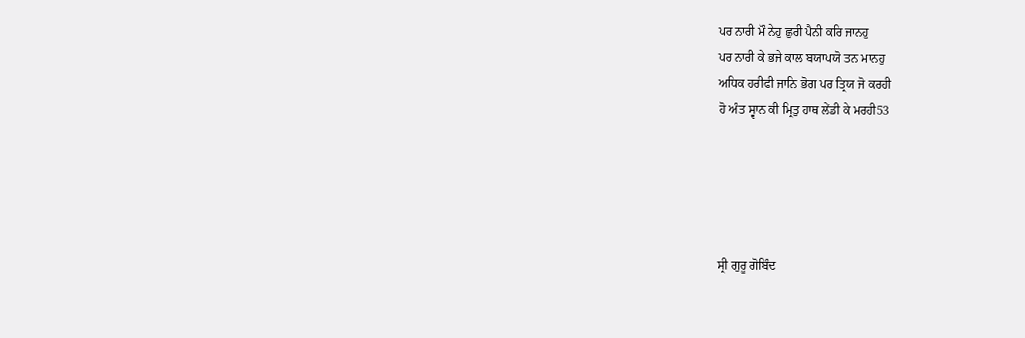ਪਰ ਨਾਰੀ ਮੌ ਨੇਹੁ ਛੁਰੀ ਪੈਨੀ ਕਰਿ ਜਾਨਹੁ
ਪਰ ਨਾਰੀ ਕੇ ਭਜੇ ਕਾਲ ਬਯਾਪਯੋ ਤਨ ਮਾਨਹੁ
ਅਧਿਕ ਹਰੀਫੀ ਜਾਨਿ ਭੋਗ ਪਰ ਤ੍ਰਿਯ ਜੋ ਕਰਹੀ
ਹੋ ਅੰਤ ਸ੍ਵਾਨ ਕੀ ਮ੍ਰਿਤੁ ਹਾਥ ਲੇਂਡੀ ਕੇ ਮਰਹੀ53





ਸ੍ਰੀ ਗੁਰੂ ਗੋਬਿੰਦ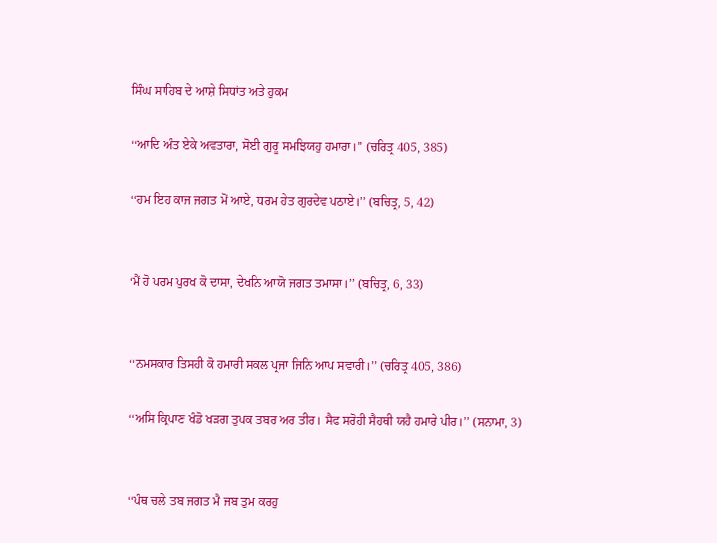ਸਿੰਘ ਸਾਹਿਬ ਦੇ ਆਸ਼ੇ ਸਿਧਾਂਤ ਅਤੇ ਹੁਕਮ

‘‘ਆਦਿ ਅੰਤ ਏਕੇ ਅਵਤਾਰਾ, ਸੋਈ ਗੁਰੂ ਸਮਝਿਯਹੁ ਹਮਾਰਾ।’’ (ਚਰਿਤ੍ਰ 405, 385)

‘‘ਹਮ ਇਹ ਕਾਜ ਜਗਤ ਮੋਂ ਆਏ, ਧਰਮ ਹੇਤ ਗੁਰਦੇਵ ਪਠਾਏ।’’ (ਬਚਿਤ੍ਰ, 5, 42)


‘ਮੈਂ ਹੋ ਪਰਮ ਪੁਰਖ ਕੋ ਦਾਸਾ, ਦੇਖਨਿ ਆਯੋ ਜਗਤ ਤਮਾਸਾ।’’ (ਬਚਿਤ੍ਰ, 6, 33)


‘‘ਨਮਸਕਾਰ ਤਿਸਹੀ ਕੋ ਹਮਾਰੀ ਸਕਲ ਪ੍ਰਜਾ ਜਿਨਿ ਆਪ ਸਵਾਰੀ।’’ (ਚਰਿਤ੍ਰ 405, 386)

‘‘ਅਸਿ ਕ੍ਰਿਪਾਣ ਖੰਡੋ ਖੜਗ ਤੁਪਕ ਤਬਰ ਅਰ ਤੀਰ। ਸੈਫ ਸਰੋਹੀ ਸੈਹਥੀ ਯਹੈ ਹਮਾਰੇ ਪੀਰ।’’ (ਸਨਾਮਾ, 3)


‘‘ਪੰਥ ਚਲੇ ਤਬ ਜਗਤ ਮੈ ਜਬ ਤੁਮ ਕਰਹੁ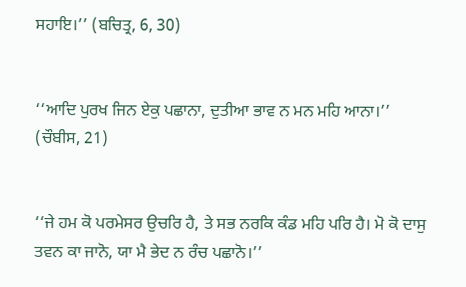ਸਹਾਇ।’’ (ਬਚਿਤ੍ਰ, 6, 30)


‘‘ਆਦਿ ਪੁਰਖ ਜਿਨ ਏਕੁ ਪਛਾਨਾ, ਦੁਤੀਆ ਭਾਵ ਨ ਮਨ ਮਹਿ ਆਨਾ।’’ (ਚੌਬੀਸ, 21)


‘‘ਜੇ ਹਮ ਕੋ ਪਰਮੇਸਰ ਉਚਰਿ ਹੈ, ਤੇ ਸਭ ਨਰਕਿ ਕੰਡ ਮਹਿ ਪਰਿ ਹੈ। ਮੋ ਕੋ ਦਾਸੁ ਤਵਨ ਕਾ ਜਾਨੋ, ਯਾ ਮੈ ਭੇਦ ਨ ਰੰਚ ਪਛਾਨੋ।’’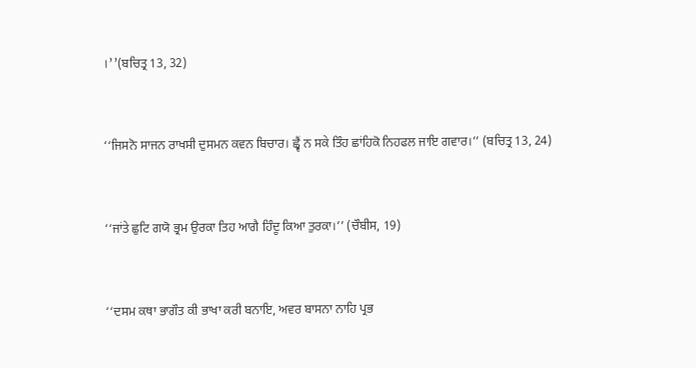।’’(ਬਚਿਤ੍ਰ 13, 32)


‘‘ਜਿਸਨੋ ਸਾਜਨ ਰਾਖਸੀ ਦੁਸਮਨ ਕਵਨ ਬਿਚਾਰ। ਛ੍ਵੈਂ ਨ ਸਕੇ ਤਿੰਹ ਛਾਂਹਿਕੋ ਨਿਹਫਲ ਜਾਇ ਗਵਾਰ।’’ (ਬਚਿਤ੍ਰ 13, 24)


‘‘ਜਾਂਤੇ ਛੁਟਿ ਗਯੋ ਭ੍ਰਮ ਉਰਕਾ ਤਿਹ ਆਗੈ ਹਿੰਦੂ ਕਿਆ ਤੁਰਕਾ।’’ (ਚੌਬੀਸ, 19)


‘‘ਦਸਮ ਕਥਾ ਭਾਗੌਤ ਕੀ ਭਾਖਾ ਕਰੀ ਬਨਾਇ, ਅਵਰ ਬਾਸਨਾ ਨਾਹਿ ਪ੍ਰਭ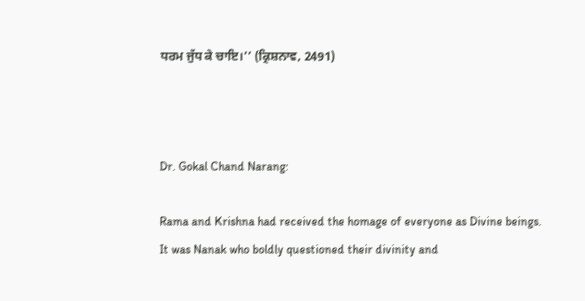ਧਰਮ ਜੁੱਧ ਕੇ ਚਾਇ।’’ (ਕ੍ਰਿਸ਼ਨਾਵ, 2491)



Dr. Gokal Chand Narang:

Rama and Krishna had received the homage of everyone as Divine beings.   It was Nanak who boldly questioned their divinity and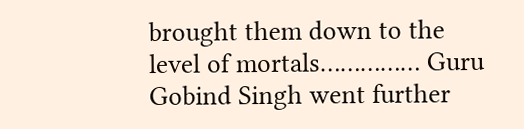brought them down to the level of mortals…………… Guru Gobind Singh went further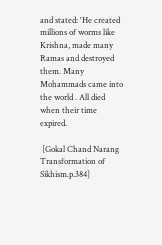and stated: 'He created millions of worms like Krishna, made many Ramas and destroyed them. Many Mohammads came into the world . All died when their time expired.

 [Gokal Chand Narang Transformation of Sikhism.p.384]